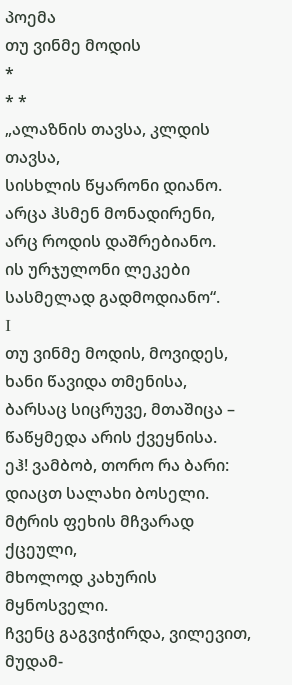პოემა
თუ ვინმე მოდის
*
* *
„ალაზნის თავსა, კლდის თავსა,
სისხლის წყარონი დიანო.
არცა ჰსმენ მონადირენი,
არც როდის დაშრებიანო.
ის ურჯულონი ლეკები
სასმელად გადმოდიანო“.
Ι
თუ ვინმე მოდის, მოვიდეს,
ხანი წავიდა თმენისა,
ბარსაც სიცრუვე, მთაშიცა –
წაწყმედა არის ქვეყნისა.
ეჰ! ვამბობ, თორო რა ბარი:
დიაცთ სალახი ბოსელი.
მტრის ფეხის მჩვარად ქცეული,
მხოლოდ კახურის მყნოსველი.
ჩვენც გაგვიჭირდა, ვილევით,
მუდამ-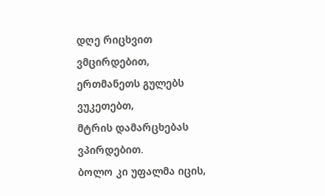დღე რიცხვით ვმცირდებით,
ერთმანეთს გულებს ვუკეთებთ,
მტრის დამარცხებას ვპირდებით.
ბოლო კი უფალმა იცის,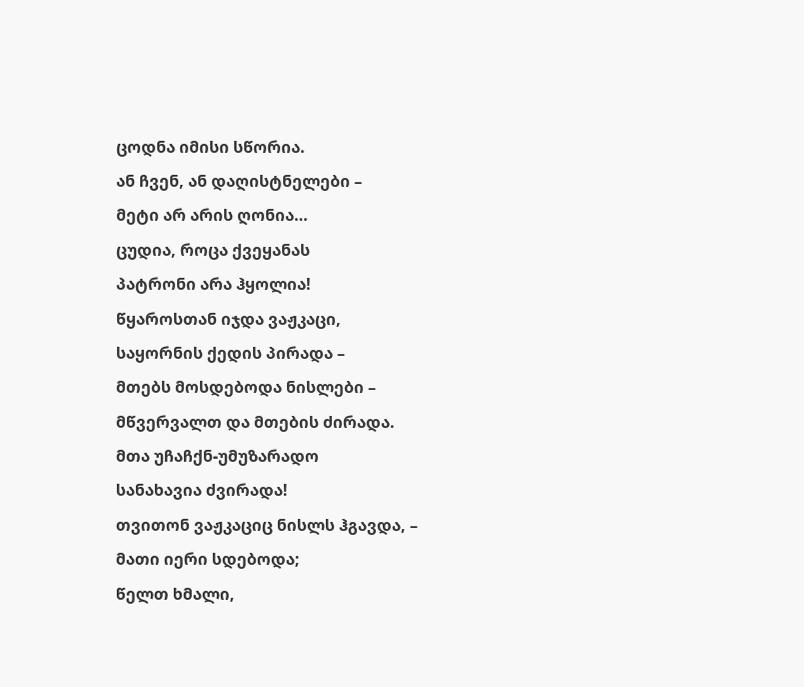ცოდნა იმისი სწორია.
ან ჩვენ, ან დაღისტნელები –
მეტი არ არის ღონია…
ცუდია, როცა ქვეყანას
პატრონი არა ჰყოლია!
წყაროსთან იჯდა ვაჟკაცი,
საყორნის ქედის პირადა –
მთებს მოსდებოდა ნისლები –
მწვერვალთ და მთების ძირადა.
მთა უჩაჩქნ-უმუზარადო
სანახავია ძვირადა!
თვითონ ვაჟკაციც ნისლს ჰგავდა, –
მათი იერი სდებოდა;
წელთ ხმალი,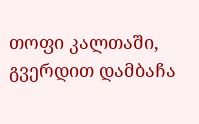თოფი კალთაში,
გვერდით დამბაჩა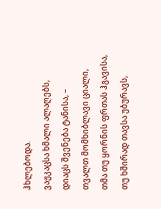ჰხლებოდა.
ვაჟკაცსა ხმალი ალაღებს,
დიაცს შვენება ტანისა, –
თვალთ მომხიბლავი ციალი,
თმა თუ ყორნის ფრთას ჰგავისა,
თუ ხშირად თავსა უბურავს,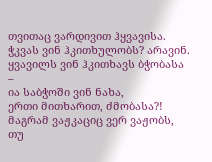თვითაც ვარდივით ჰყვავისა.
ჭკვას ვინ ჰკითხულობს? არავინ.
ყვავილს ვინ ჰკითხავს ბჭობასა –
ია საბჭოში ვინ ნახა,
ერთი მითხარით, ძმობასა?!
მაგრამ ვაჟკაციც ვერ ვაჟობს,
თუ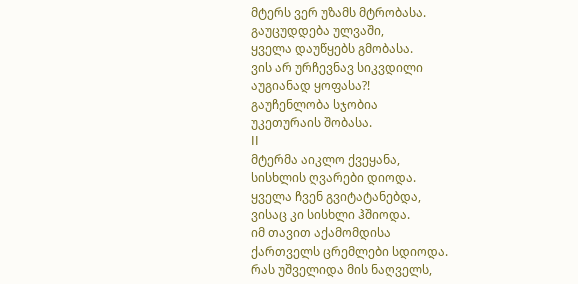მტერს ვერ უზამს მტრობასა.
გაუცუდდება ულვაში,
ყველა დაუწყებს გმობასა.
ვის არ ურჩევნავ სიკვდილი
აუგიანად ყოფასა?!
გაუჩენლობა სჯობია
უკეთურაის შობასა.
ΙΙ
მტერმა აიკლო ქვეყანა,
სისხლის ღვარები დიოდა.
ყველა ჩვენ გვიტატანებდა,
ვისაც კი სისხლი ჰშიოდა.
იმ თავით აქამომდისა
ქართველს ცრემლები სდიოდა.
რას უშველიდა მის ნაღველს,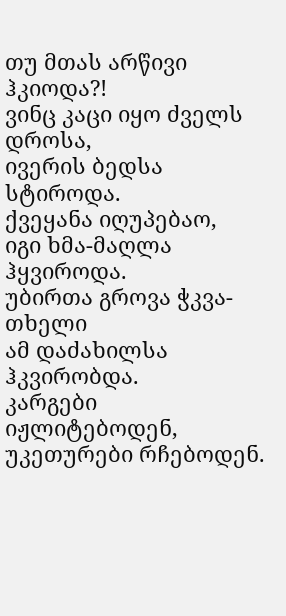თუ მთას არწივი ჰკიოდა?!
ვინც კაცი იყო ძველს დროსა,
ივერის ბედსა სტიროდა.
ქვეყანა იღუპებაო,
იგი ხმა-მაღლა ჰყვიროდა.
უბირთა გროვა ჭკვა-თხელი
ამ დაძახილსა ჰკვირობდა.
კარგები იჟლიტებოდენ,
უკეთურები რჩებოდენ.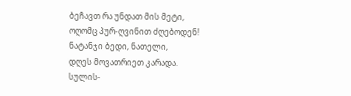ბეჩავთ რა უნდათ მის მეტი,
ოღომც პურ-ღვინით ძღებოდენ!
ნატანჯი ბედი, ნათელი,
დღეს მოვათრიეთ კარადა.
სულის-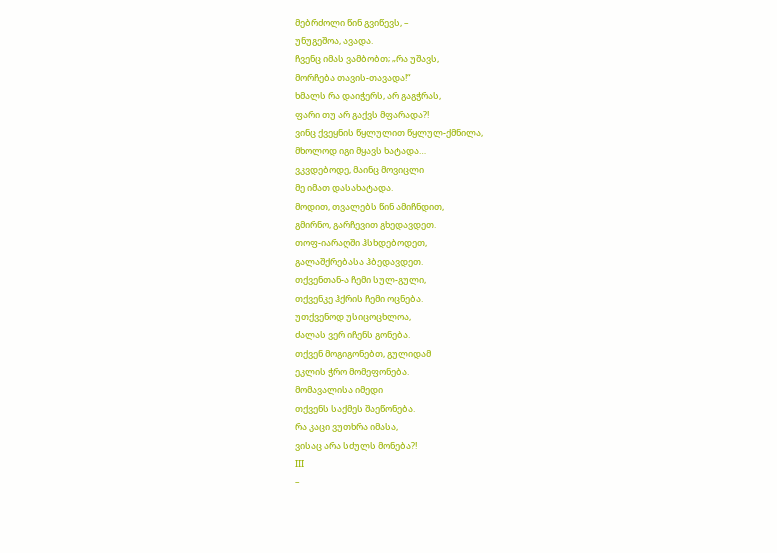მებრძოლი წინ გვიწევს, –
უნუგეშოა, ავადა.
ჩვენც იმას ვამბობთ; „რა უშავს,
მორჩება თავის-თავადა!“
ხმალს რა დაიჭერს, არ გაგჭრას,
ფარი თუ არ გაქვს მფარადა?!
ვინც ქვეყნის წყლულით წყლულ-ქმნილა,
მხოლოდ იგი მყავს ხატადა…
ვკვდებოდე, მაინც მოვიცლი
მე იმათ დასახატადა.
მოდით, თვალებს წინ ამიჩნდით,
გმირნო, გარჩევით გხედავდეთ.
თოფ-იარაღში ჰსხდებოდეთ,
გალაშქრებასა ჰბედავდეთ.
თქვენთან-ა ჩემი სულ-გული,
თქვენკე ჰქრის ჩემი ოცნება.
უთქვენოდ უსიცოცხლოა,
ძალას ვერ იჩენს გონება.
თქვენ მოგიგონებთ, გულიდამ
ეკლის ჭრო მომეფონება.
მომავალისა იმედი
თქვენს საქმეს შაეწონება.
რა კაცი ვუთხრა იმასა,
ვისაც არა სძულს მონება?!
ΙΙΙ
–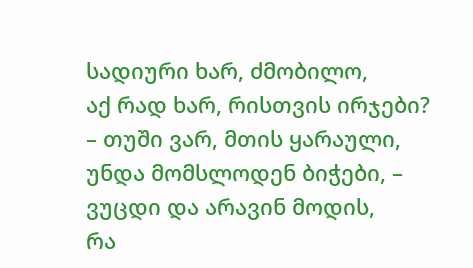სადიური ხარ, ძმობილო,
აქ რად ხარ, რისთვის ირჯები?
– თუში ვარ, მთის ყარაული,
უნდა მომსლოდენ ბიჭები, –
ვუცდი და არავინ მოდის,
რა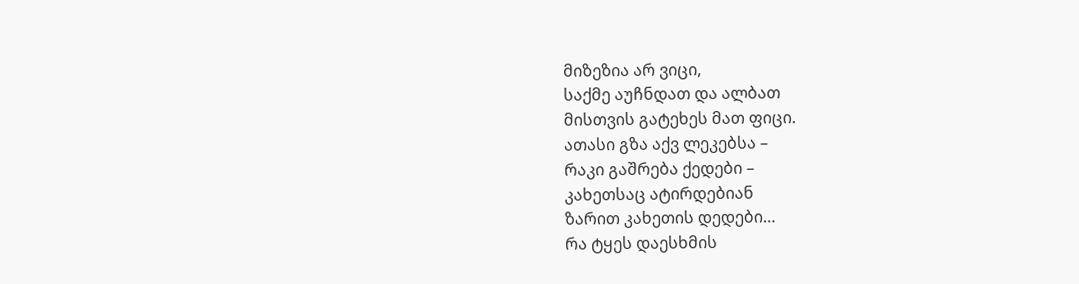მიზეზია არ ვიცი,
საქმე აუჩნდათ და ალბათ
მისთვის გატეხეს მათ ფიცი.
ათასი გზა აქვ ლეკებსა –
რაკი გაშრება ქედები –
კახეთსაც ატირდებიან
ზარით კახეთის დედები…
რა ტყეს დაესხმის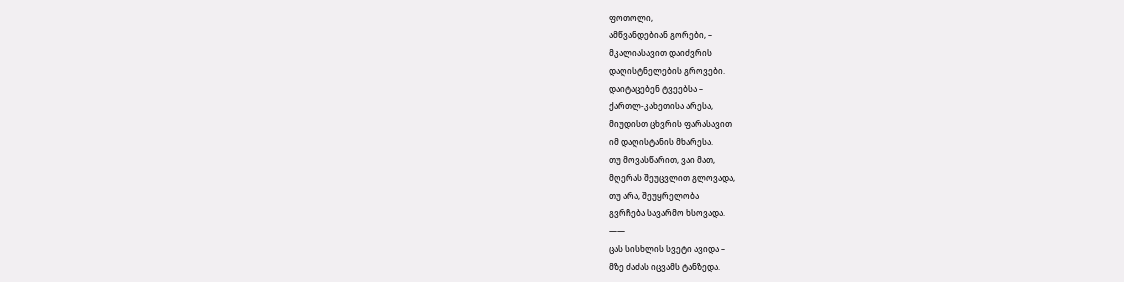ფოთოლი,
ამწვანდებიან გორები, –
მკალიასავით დაიძვრის
დაღისტნელების გროვები.
დაიტაცებენ ტვეებსა –
ქართლ-კახეთისა არესა,
მიუდისთ ცხვრის ფარასავით
იმ დაღისტანის მხარესა.
თუ მოვასწარით, ვაი მათ,
მღერას შეუცვლით გლოვადა,
თუ არა, შეუყრელობა
გვრჩება სავარმო ხსოვადა.
——
ცას სისხლის სვეტი ავიდა –
მზე ძაძას იცვამს ტანზედა.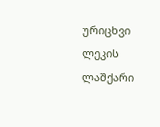ურიცხვი ლეკის ლაშქარი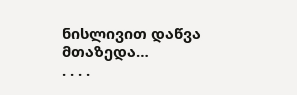ნისლივით დაწვა მთაზედა…
. . . .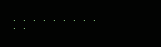. . . . . . . . .
. .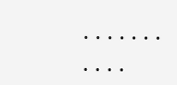. . . . . . . . . . .